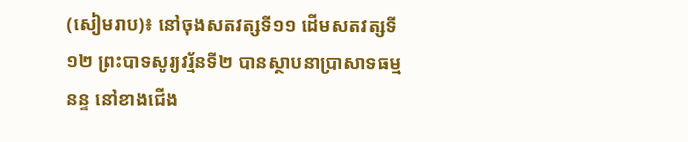(សៀមរាប)៖ នៅចុងសតវត្សទី១១ ដើមសតវត្សទី១២ ព្រះបាទសូរ្យវរ្ម័នទី២ បានស្ថាបនាប្រាសាទធម្មនន្ទ នៅខាងជើង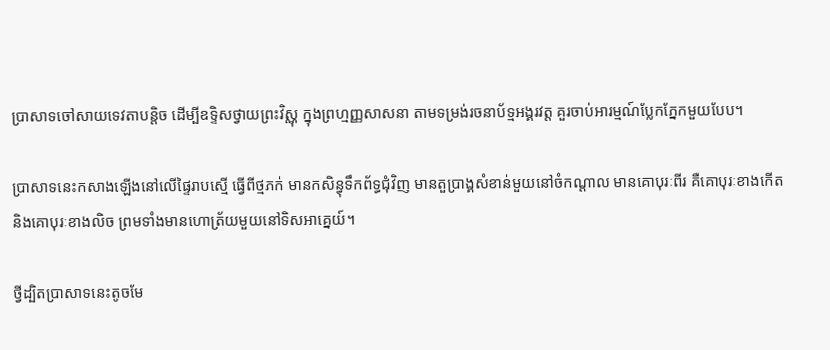ប្រាសាទចៅសាយទេវតាបន្តិច ដើម្បីឧទ្ទិសថ្វាយព្រះវិស្ណុ ក្នុងព្រហ្មញ្ញសាសនា តាមទម្រង់រចនាប័ទ្មអង្គរវត្ត គួរចាប់អារម្មណ៍ប្លែកភ្នែកមួយបែប។

ប្រាសាទនេះកសាងឡើងនៅលើផ្ទៃរាបស្មើ ធ្វើពីថ្មភក់ មានកសិន្ធុទឹកព័ទ្ធជុំវិញ មានតួប្រាង្គសំខាន់មួយនៅចំកណ្ដាល មានគោបុរៈពីរ គឺគោបុរៈខាងកើត និងគោបុរៈខាងលិច ព្រមទាំងមានហោត្រ័យមួយនៅទិសអាគ្នេយ៍។

ថ្វីដ្បិតប្រាសាទនេះតូចមែ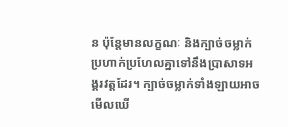ន ប៉ុន្តែមានលក្ខណៈ និងក្បាច់ចម្លាក់ប្រហាក់ប្រហែលគ្នាទៅនឹងប្រាសាទអង្គរវត្តដែរ។ ក្បាច់ចម្លាក់ទាំងឡាយអាចមើលឃើ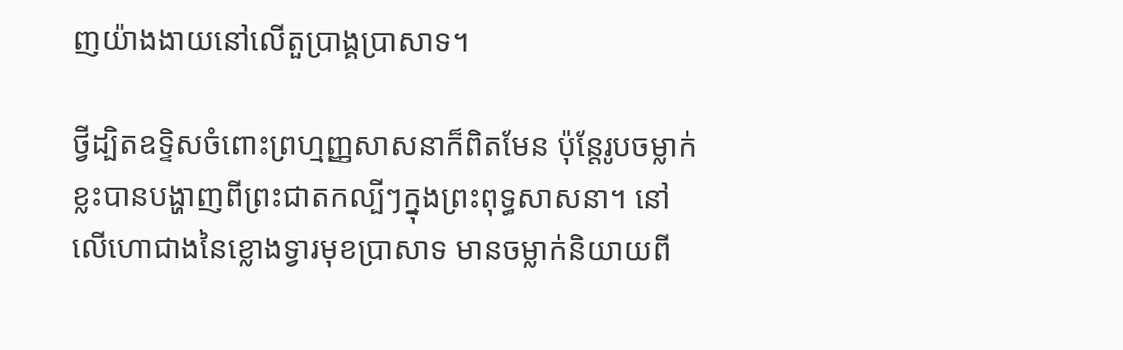ញយ៉ាងងាយនៅលើតួប្រាង្គប្រាសាទ។

ថ្វីដ្បិតឧទ្ទិសចំពោះព្រហ្មញ្ញសាសនាក៏ពិតមែន ប៉ុន្តែរូបចម្លាក់ខ្លះបានបង្ហាញពីព្រះជាតកល្បីៗក្នុងព្រះពុទ្ធសាសនា។ នៅលើហោជាងនៃខ្លោងទ្វារមុខប្រាសាទ មានចម្លាក់និយាយពី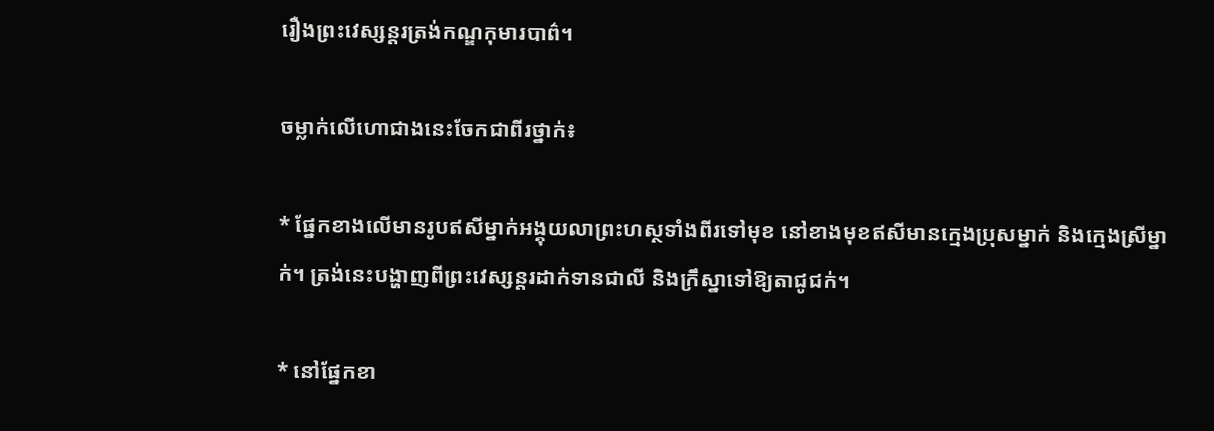រឿងព្រះវេស្សន្តរត្រង់កណ្ឌកុមារបាព៌។

ចម្លាក់លើហោជាងនេះចែកជាពីរថ្នាក់៖

* ផ្នែកខាងលើមានរូបឥសីម្នាក់អង្គុយលាព្រះហស្ថទាំងពីរទៅមុខ នៅខាងមុខឥសីមានក្មេងប្រុសម្នាក់ និងក្មេងស្រីម្នាក់។ ត្រង់នេះបង្ហាញពីព្រះវេស្សន្តរដាក់ទានជាលី និងក្រឹស្នាទៅឱ្យតាជូជក់។

* នៅផ្នែកខា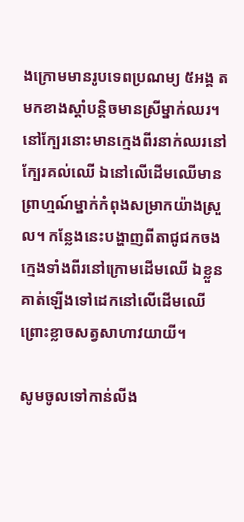ងក្រោមមានរូបទេពប្រណម្យ ៥អង្គ តមកខាងស្ដាំបន្តិចមានស្រីម្នាក់ឈរ។ នៅក្បែរនោះមានក្មេងពីរនាក់ឈរនៅក្បែរគល់ឈើ ឯនៅលើដើមឈើមានព្រាហ្មណ៍ម្នាក់កំពុងសម្រាកយ៉ាងស្រួល។ កន្លែងនេះបង្ហាញពីតាជូជកចងក្មេងទាំងពីរនៅក្រោមដើមឈើ ឯខ្លួនគាត់ឡើងទៅដេកនៅលើដើមឈើ ព្រោះខ្លាចសត្វសាហាវយាយី។

សូមចូលទៅកាន់លីង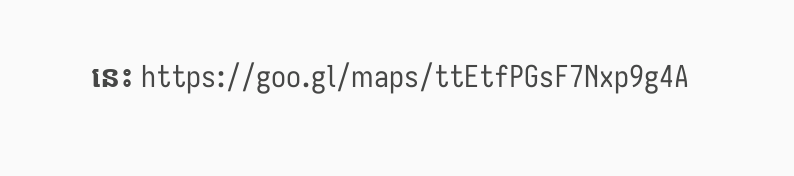នេះ https://goo.gl/maps/ttEtfPGsF7Nxp9g4A